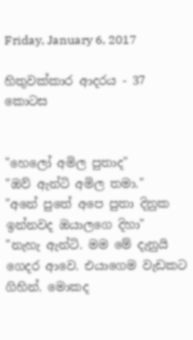Friday, January 6, 2017

හිතුවක්කාර ආදරය - 37 කොටස


"හෙලෝ අමිල පුතාද"
"ඔව් ඇන්ටි අමිල තමා."
"අනේ පුතේ අපෙ පුතා දිනුක ඉන්නවද ඔයාලගෙ දිහා"
"නැහැ ඇන්ටි. මම මේ දැනුයි ගෙදර ආවෙ. එයාගෙම වැඩකට ගිහින්. මොකද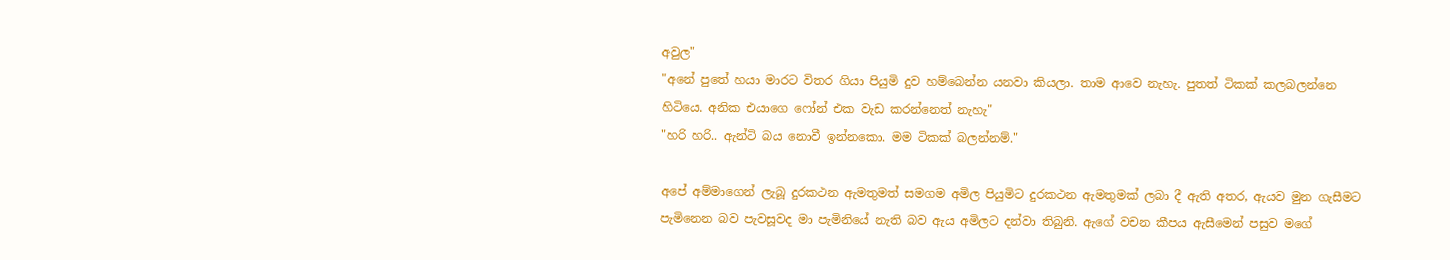අවුල"
"අනේ පුතේ හයා මාරට විතර ගියා පියුමි දුව හම්බෙන්න යනවා කියලා. තාම ආවෙ නැහැ. පුතත් ටිකක් කලබලන්නෙ හිටියෙ. අනික එයාගෙ ෆෝන් එක වැඩ කරන්නෙත් නැහැ"
"හරි හරි.. ඇන්ටි බය නොවී ඉන්නකො. මම ටිකක් බලන්නම්."

අපේ අම්මාගෙන් ලැබූ දුරකථන ඇමතුමත් සමගම අමිල පියුමිට දුරකථන ඇමතුමක් ලබා දී ඇති අතර, ඇයව මුන ගැසීමට පැමිනෙන බව පැවසූවද මා පැමිනියේ නැති බව ඇය අමිලට දන්වා තිබුනි. ඇගේ වචන කීපය ඇසීමෙන් පසුව මගේ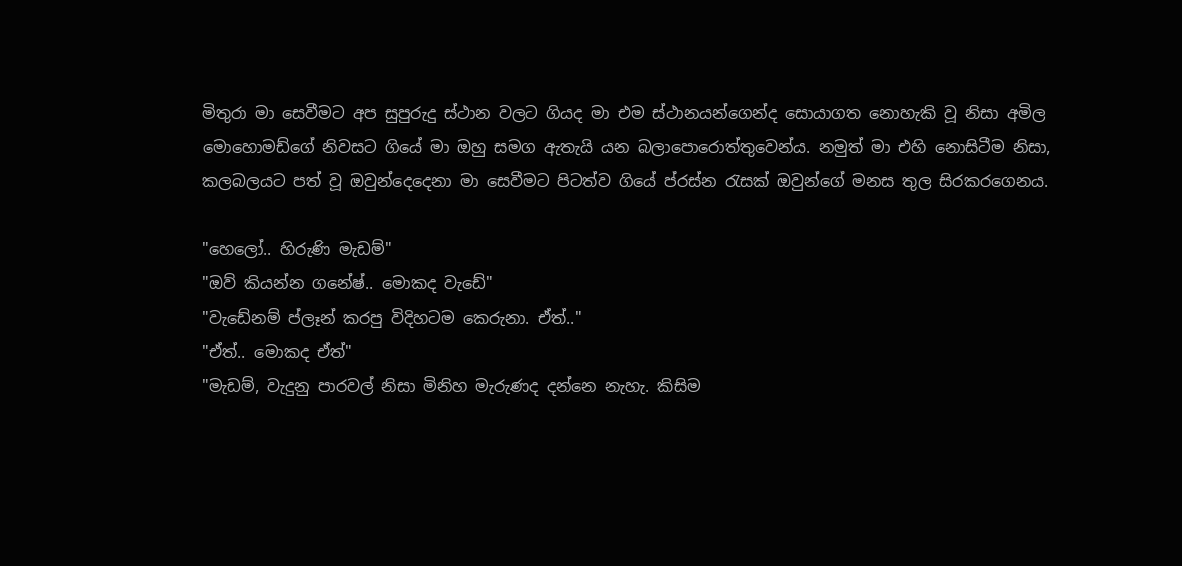මිතුරා මා සෙවීමට අප සුපුරුදු ස්ථාන වලට ගියද මා එම ස්ථානයන්ගෙන්ද සොයාගත නොහැකි වූ නිසා අමිල මොහොමඩ්ගේ නිවසට ගියේ මා ඔහු සමග ඇතැයි යන බලාපොරොත්තුවෙන්ය. නමුත් මා එහි නොසිටීම නිසා, කලබලයට පත් වූ ඔවුන්දෙදෙනා මා සෙවීමට පිටත්ව ගියේ ප්රස්න රැසක් ඔවුන්ගේ මනස තුල සිරකරගෙනය.

"හෙලෝ.. හිරුණි මැඩම්"
"ඔව් කියන්න ගනේෂ්.. මොකද වැඩේ"
"වැඩේනම් ප්ලෑන් කරපු විදිහටම කෙරුනා. ඒත්.."
"ඒත්.. මොකද ඒත්"
"මැඩම්, වැදුනු පාරවල් නිසා මිනිහ මැරුණද දන්නෙ නැහැ. කිසිම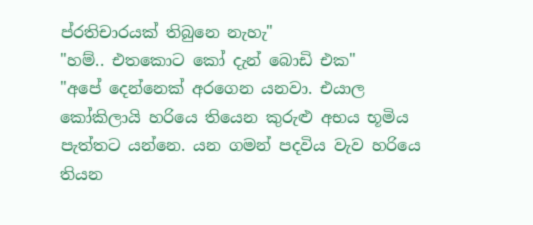ප්රතිචාරයක් තිබුනෙ නැහැ"
"හම්.. එතකොට කෝ දැන් බොඩි එක"
"අපේ දෙන්නෙක් අරගෙන යනවා. එයාල කෝකිලායි හරියෙ තියෙන කුරුළු අභය භූමිය පැත්තට යන්නෙ. යන ගමන් පදවිය වැව හරියෙ තියන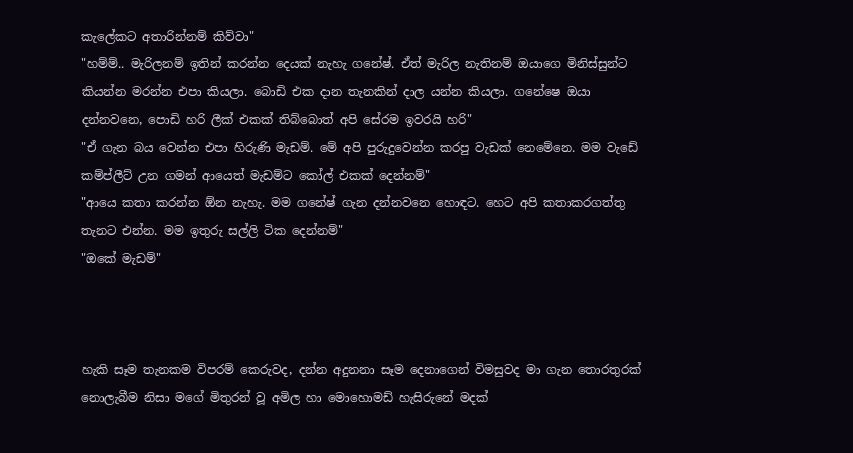කැලේකට අතාරින්නම් කිව්වා"
"හම්ම්.. මැරිලනම් ඉතින් කරන්න දෙයක් නැහැ ගනේෂ්. ඒත් මැරිල නැතිනම් ඔයාගෙ මිනිස්සුන්ට කියන්න මරන්න එපා කියලා. බොඩි එක දාන තැනකින් දාල යන්න කියලා. ගනේෂෙ ඔයා දන්නවනෙ, පොඩි හරි ලීක් එකක් තිබ්බොත් අපි සේරම ඉවරයි හරි"
"ඒ ගැන බය වෙන්න එපා හිරුණි මැඩම්. මේ අපි පුරුදුවෙන්න කරපු වැඩක් නෙමේනෙ. මම වැඩේ කම්ප්ලීට් උන ගමන් ආයෙත් මැඩම්ට කෝල් එකක් දෙන්නම්"
"ආයෙ කතා කරන්න ඕන නැහැ. මම ගනේෂ් ගැන දන්නවනෙ හොඳට. හෙට අපි කතාකරගත්තු තැනට එන්න. මම ඉතුරු සල්ලි ටික දෙන්නම්"
"ඔකේ මැඩම්"



හැකි සෑම තැනකම විපරම් කෙරුවද, දන්න අදුනනා සෑම දෙනාගෙන් විමසුවද මා ගැන තොරතුරක් නොලැබීම නිසා මගේ මිතුරන් වූ අමිල හා මොහොමඩ් හැසිරුනේ මදක්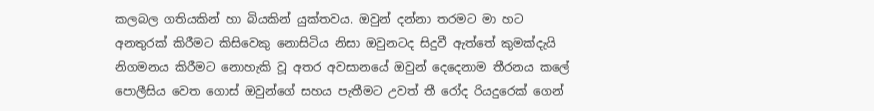කලබල ගතියකින් හා බියකින් යුක්තවය. ඔවුන් දන්නා තරමට මා හට අනතුරක් කිරීමට කිසිවෙකු නොසිටිය නිසා ඔවුනටද සිදුවී ඇත්තේ කුමක්දැයි නිගමනය කිරීමට නොහැකි වූ අතර අවසානයේ ඔවුන් දෙදෙනාම තීරනය කලේ පොලීසිය වෙත ගොස් ඔවුන්ගේ සහය පැතීමට උවත් තී රෝද රියදුරෙක් ගෙන්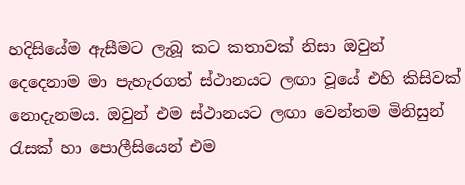හදිසියේම ඇසීමට ලැබූ කට කතාවක් නිසා ඔවුන් දෙදෙනාම මා පැහැරගත් ස්ථානයට ලඟා වූයේ එහි කිසිවක් නොදැනමය. ඔවුන් එම ස්ථානයට ලඟා වෙන්තම මිනිසුන් රැසක් හා පොලීසියෙන් එම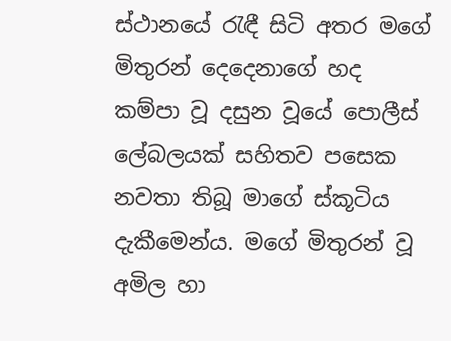ස්ථානයේ රැඳී සිටි අතර මගේ මිතුරන් දෙදෙනාගේ හද කම්පා වූ දසුන වූයේ පොලීස් ලේබලයක් සහිතව පසෙක නවතා තිබූ මාගේ ස්කූටිය දැකීමෙන්ය. මගේ මිතුරන් වූ අමිල හා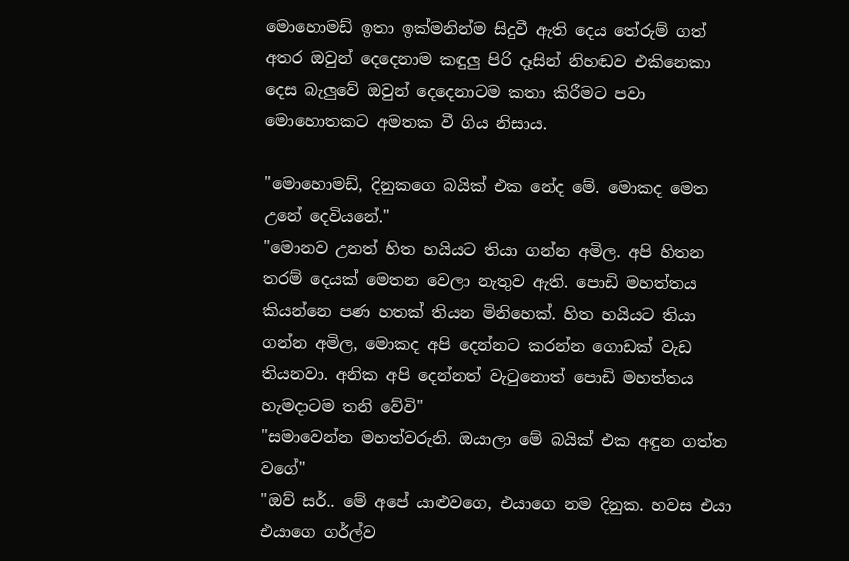මොහොමඩ් ඉතා ඉක්මනින්ම සිදුවී ඇති දෙය තේරුම් ගත් අතර ඔවුන් දෙදෙනාම කඳුලු පිරි දෑසින් නිහඬව එකිනෙකා දෙස බැලුවේ ඔවුන් දෙදෙනාටම කතා කිරීමට පවා මොහොතකට අමතක වී ගිය නිසාය.

"මොහොමඩ්, දිනුකගෙ බයික් එක නේද මේ. මොකද මෙත උනේ දෙවියනේ."
"මොනව උනත් හිත හයියට තියා ගන්න අමිල. අපි හිතන තරම් දෙයක් මෙතන වෙලා නැතුව ඇති. පොඩි මහත්තය කියන්නෙ පණ හතක් තියන මිනිහෙක්. හිත හයියට තියා ගන්න අමිල, මොකද අපි දෙන්නට කරන්න ගොඩක් වැඩ තියනවා. අනික අපි දෙන්නත් වැටුනොත් පොඩි මහත්තය හැමදාටම තනි වේවි"
"සමාවෙන්න මහත්වරුනි. ඔයාලා මේ බයික් එක අඳුන ගත්ත වගේ"
"ඔව් සර්.. මේ අපේ යාළුවගෙ, එයාගෙ නම දිනුක. හවස එයා එයාගෙ ගර්ල්ව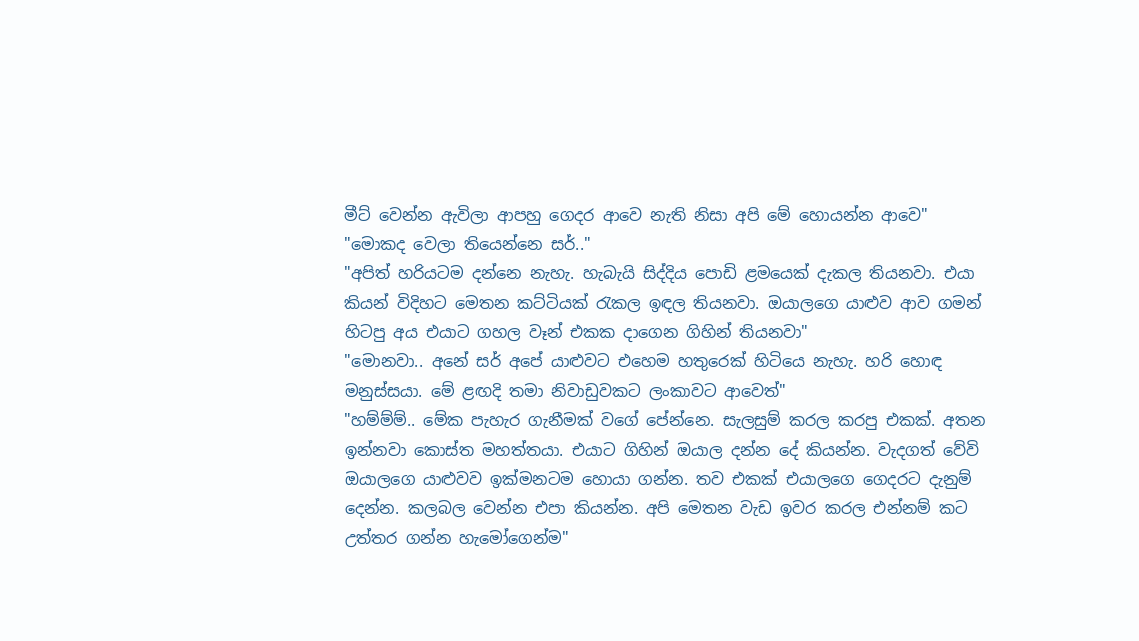මීට් වෙන්න ඇවිලා ආපහු ගෙදර ආවෙ නැති නිසා අපි මේ හොයන්න ආවෙ"
"මොකද වෙලා තියෙන්නෙ සර්.."
"අපිත් හරියටම දන්නෙ නැහැ. හැබැයි සිද්දිය පොඩි ළමයෙක් දැකල තියනවා. එයා කියන් විදිහට මෙතන කට්ටියක් රැකල ඉඳල තියනවා. ඔයාලගෙ යාළුව ආව ගමන් හිටපු අය එයාට ගහල වෑන් එකක දාගෙන ගිහින් තියනවා"
"මොනවා.. අනේ සර් අපේ යාළුවට එහෙම හතුරෙක් හිටියෙ නැහැ. හරි හොඳ මනුස්සයා. මේ ළඟදි තමා නිවාඩුවකට ලංකාවට ආවෙත්"
"හම්ම්ම්.. මේක පැහැර ගැනීමක් වගේ පේන්නෙ. සැලසුම් කරල කරපු එකක්. අතන ඉන්නවා කොස්ත මහත්තයා. එයාට ගිහින් ඔයාල දන්න දේ කියන්න. වැදගත් වේවි ඔයාලගෙ යාළුවව ඉක්මනටම හොයා ගන්න. තව එකක් එයාලගෙ ගෙදරට දැනුම් දෙන්න. කලබල වෙන්න එපා කියන්න. අපි මෙතන වැඩ ඉවර කරල එන්නම් කට උත්තර ගන්න හැමෝගෙන්ම"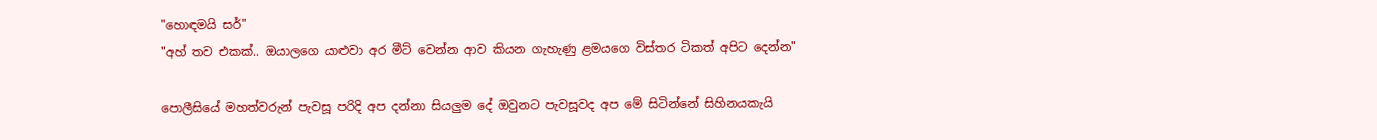"හොඳමයි සර්"
"අහ් තව එකක්.. ඔයාලගෙ යාළුවා අර මීට් වෙන්න ආව කියන ගැහැණු ළමයගෙ විස්තර ටිකත් අපිට දෙන්න"

පොලීසියේ මහත්වරුන් පැවසූ පරිදි අප දන්නා සියලුම දේ ඔවුනට පැවසූවද අප මේ සිටින්නේ සිහිනයකැයි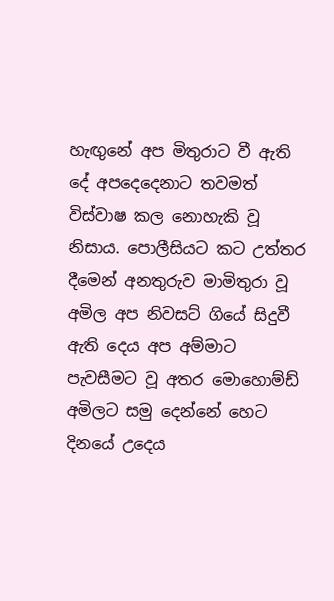හැඟුනේ අප මිතුරාට වී ඇති දේ අපදෙදෙනාට තවමත් විස්වාෂ කල නොහැකි වූ නිසාය. පොලීසියට කට උත්තර දීමෙන් අනතුරුව මාමිතුරා වූ අමිල අප නිවසට් ගියේ සිදුවී ඇති දෙය අප අම්මාට පැවසීමට වූ අතර මොහොම්ඩ් අමිලට සමු දෙන්නේ හෙට දිනයේ උදෙය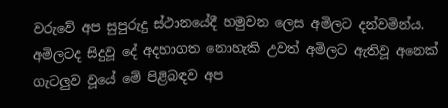වරුවේ අප සුපුරුදු ස්ථානයේදී හමුවන ලෙස අමිලට දන්වමින්ය. අමිලටද සිදුවූ දේ අදහාගත නොහැකි උවත් අමිලට ඇතිවූ අනෙක් ගැටලුව වූයේ මේ පිළිබඳව අප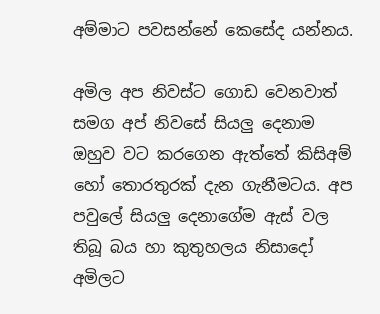අම්මාට පවසන්නේ කෙසේද යන්නය.

අමිල අප නිවස්ට ගොඩ වෙනවාත් සමග අප් නිවසේ සියලු දෙනාම ඔහුව වට කරගෙන ඇත්තේ කිසිඅම් හෝ තොරතුරක් දැන ගැනීමටය. අප පවුලේ සියලු දෙනාගේම ඇස් වල තිබූ බය හා කුතුහලය නිසාදෝ අමිලට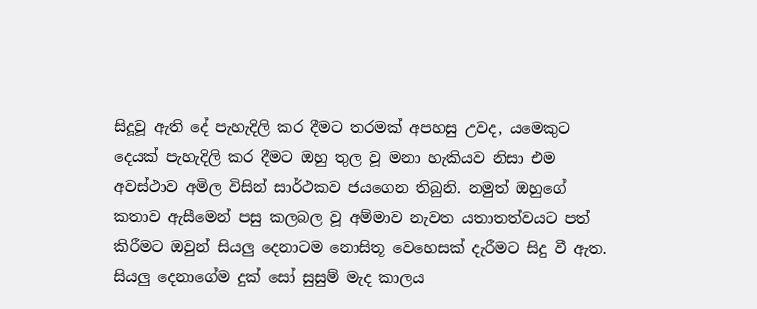සිදූවූ ඇති දේ පැහැදිලි කර දීමට තරමක් අපහසු උවද, යමෙකුට දෙයක් පැහැදිලි කර දීමට ඔහු තුල වූ මනා හැකියව නිසා එම අවස්ථාව අමිල විසින් සාර්ථකව ජයගෙන තිබුනි. නමුත් ඔහුගේ කතාව ඇසීමෙන් පසු කලබල වූ අම්මාව නැවත යතාතත්වයට පත් කිරීමට ඔවුන් සියලු දෙනාටම නොසිතූ වෙහෙසක් දැරීමට සිදු වී ඇත. සියලු දෙනාගේම දුක් සෝ සුසුම් මැද කාලය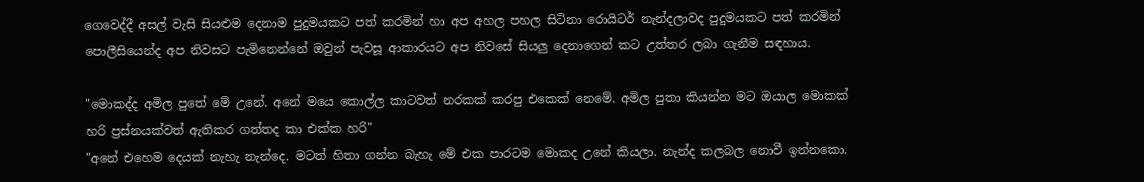ගෙවෙද්දී අසල් වැසි සියළුම දෙනාම පුදුමයකට පත් කරමින් හා අප අහල පහල සිටිනා රොයිටර් නැන්දලාවද පුදුමයකට පත් කරමින් පොලීසියෙන්ද අප නිවසට පැමිනෙන්නේ ඔවුන් පැවසූ ආකාරයට අප නිවසේ සියලු දෙනාගෙන් කට උත්තර ලබා ගැනීම සඳහාය.

"මොකද්ද අමිල පුතේ මේ උනේ. අනේ මයෙ කොල්ල කාටවත් නරකක් කරපු එකෙක් නෙමේ. අමිල පුතා කියන්න මට ඔයාල මොකක් හරි ප්‍රස්නයක්වත් ඇතිකර ගත්තද කා එක්ක හරි"
"අනේ එහෙම දෙයක් නැහැ නැන්දෙ. මටත් හිතා ගන්න බැහැ මේ එක පාරටම මොකද උනේ කියලා. නැන්ද කලබල නොවී ඉන්නකො.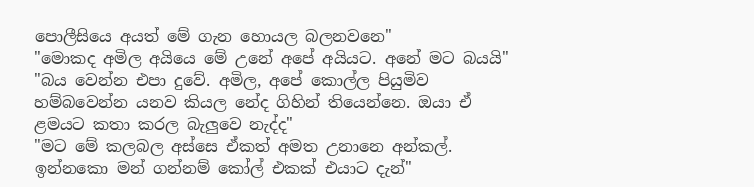පොලීසියෙ අයත් මේ ගැන හොයල බලනවනෙ"
"මොකද අමිල අයියෙ මේ උනේ අපේ අයියට. අනේ මට බයයි"
"බය වෙන්න එපා දුවේ. අමිල, අපේ කොල්ල පියුමිව හම්බවෙන්න යනව කියල නේද ගිහින් තියෙන්නෙ. ඔයා ඒ ළමයට කතා කරල බැලුවෙ නැද්ද"
"මට මේ කලබල අස්සෙ ඒකත් අමත උනානෙ අන්කල්. ඉන්නකො මන් ගන්නම් කෝල් එකක් එයාට දැන්"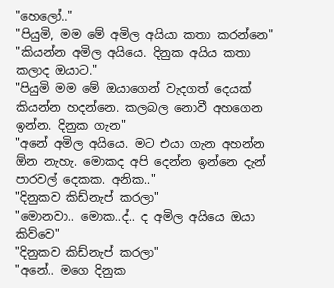"හෙලෝ.."
"පියුමි, මම මේ අමිල අයියා කතා කරන්නෙ"
"කියන්න අමිල අයියෙ. දිනුක අයිය කතා කලාද ඔයාට."
"පියුමි මම මේ ඔයාගෙන් වැදගත් දෙයක් කියන්න හදන්නෙ. කලබල නොවී අහගෙන ඉන්න. දිනුක ගැන"
"අනේ අමිල අයියෙ. මට එයා ගැන අහන්න ඕන නැහැ. මොකද අපි දෙන්න ඉන්නෙ දැන් පාරවල් දෙකක. අනික.."
"දිනුකව කිඩ්නැප් කරලා"
"මොනවා.. මොක..ද්.. ද අමිල අයියෙ ඔයා කිව්වෙ"
"දිනුකව කිඩ්නැප් කරලා"
"අනේ.. මගෙ දිනුක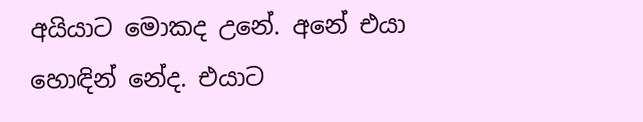අයියාට මොකද උනේ. අනේ එයා හොඳින් නේද. එයාට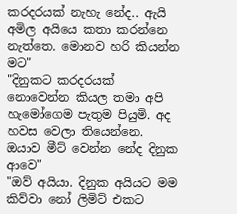කරදරයක් නැහැ නේද.. ඇයි අමිල අයියෙ කතා කරන්නෙ නැත්තෙ. මොනව හරි කියන්න මට"
"දිනුකට කරදරයක් නොවෙන්න කියල තමා අපි හැමෝගෙම පැතුම පියුමි. අද හවස වෙලා තියෙන්නෙ. ඔයාව මීට් වෙන්න නේද දිනුක ආවෙ"
"ඔව් අයියා. දිනුක අයියට මම කිව්වා නෝ ලිමිට් එකට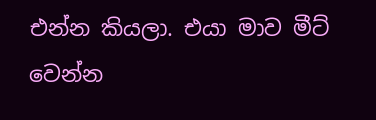එන්න කියලා. එයා මාව මීට් වෙන්න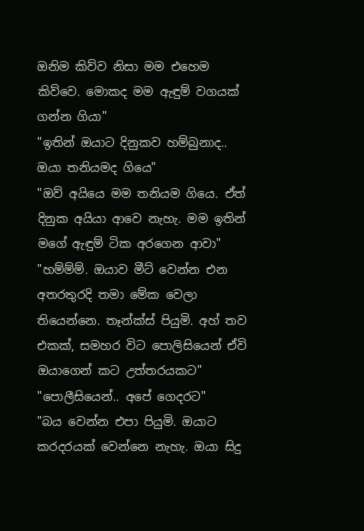ඔනිම කිව්ව නිසා මම එහෙම කිව්වෙ. මොකද මම ඇඳුම් වගයක් ගන්න ගියා"
"ඉතින් ඔයාට දිනුකව හම්බුනාද.. ඔයා තනියමද ගියෙ"
"ඔව් අයියෙ මම තනියම ගියෙ. ඒත් දිනුක අයියා ආවෙ නැහැ. මම ඉතින් මගේ ඇඳුම් ටික අරගෙන ආවා"
"හම්ම්ම්. ඔයාව මීට් වෙන්න එන අතරතුරදි තමා මේක වෙලා තියෙන්නෙ. තෑන්ක්ස් පියුමි. අහ් තව එකක්, සමහර විට පොලිසියෙන් ඒවි ඔයාගෙන් කට උත්තරයකට"
"පොලීසියෙන්.. අපේ ගෙදරට"
"බය වෙන්න එපා පියුමි. ඔයාට කරදරයක් වෙන්නෙ නැහැ. ඔයා සිදු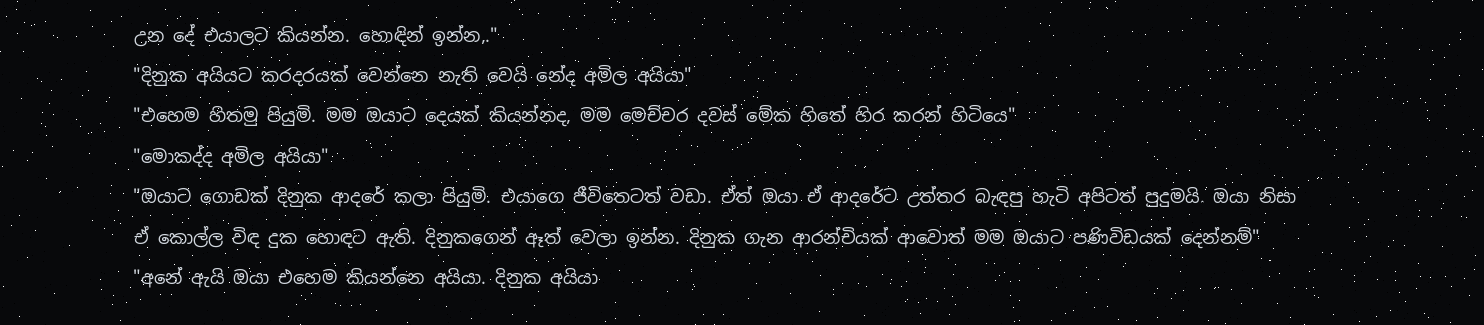උන දේ එයාලට කියන්න. හොඳින් ඉන්න,."
"දිනුක අයියට කරදරයක් වෙන්නෙ නැති වෙයි නේද අමිල අයියා"
"එහෙම හිතමු පියුමි. මම ඔයාට දෙයක් කියන්නද, මම මෙච්චර දවස් මේක හිතේ හිර කරන් හිටියෙ"
"මොකද්ද අමිල අයියා"
"ඔයාට ගොඩක් දිනුක ආදරේ කලා පියුමි. එයාගෙ ජීවිතෙටත් වඩා. ඒත් ඔයා ඒ ආදරේට උත්තර බැඳපු හැටි අපිටත් පුදුමයි. ඔයා නිසා ඒ කොල්ල විඳ දුක හොඳට ඇති. දිනුකගෙන් ඈත් වෙලා ඉන්න. දිනුක ගැන ආරන්චියක් ආවොත් මම ඔයාට පණිවිඩයක් දෙන්නම්"
"අනේ ඇයි ඔයා එහෙම කියන්නෙ අයියා. දිනුක අයියා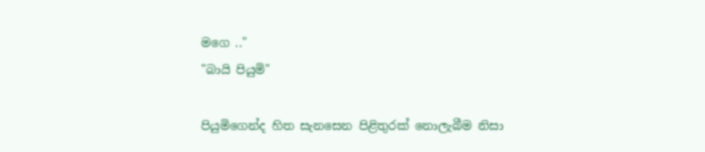මගෙ .."
"බායි පියුමි"

පියුමිගෙන්ද හිත සැනසෙන පිළිතුරක් නොලැබීම නිසා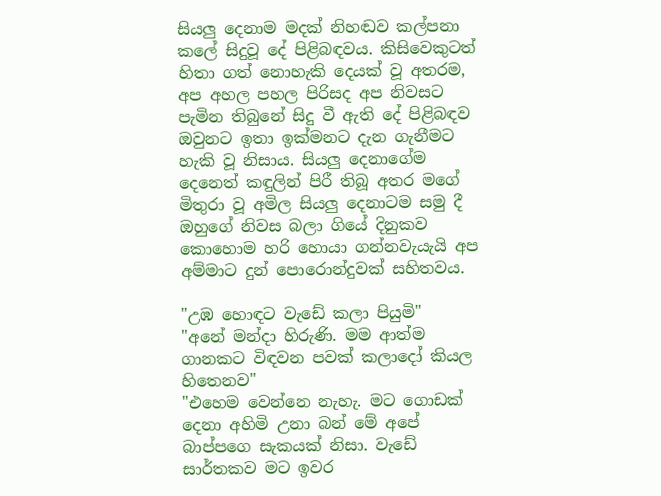සියලු දෙනාම මදක් නිහඬව කල්පනා කලේ සිදුවූ දේ පිළිබඳවය. කිසිවෙකුටත් හිතා ගත් නොහැකි දෙයක් වූ අතරම, අප අහල පහල පිරිසද අප නිවසට පැමින තිබුනේ සිදු වී ඇති දේ පිළිබඳව ඔවුනට ඉතා ඉක්මනට දැන ගැනීමට හැකි වූ නිසාය. සියලු දෙනාගේම දෙනෙත් කඳුලින් පිරී තිබූ අතර මගේ මිතුරා වූ අමිල සියලු දෙනාටම සමු දී ඔහුගේ නිවස බලා ගියේ දිනුකව කොහොම හරි හොයා ගන්නවැයැයි අප අම්මාට දුන් පොරොන්දුවක් සහිතවය.

"උඹ හොඳට වැඩේ කලා පියුමි"
"අනේ මන්දා හිරුණි. මම ආත්ම ගානකට විඳවන පවක් කලාදෝ කියල හිතෙනව"
"එහෙම වෙන්නෙ නැහැ. මට ගොඩක් දෙනා අහිමි උනා බන් මේ අපේ බාප්පගෙ සැකයක් නිසා. වැඩේ සාර්තකව මට ඉවර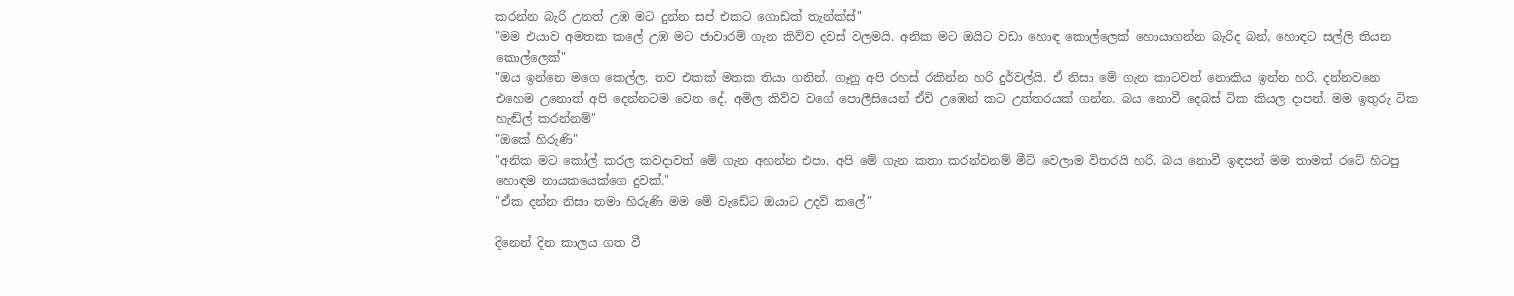කරන්න බැරි උනත් උඹ මට දුන්න සප් එකට ගොඩක් තැන්ක්ස්"
"මම එයාව අමතක කලේ උඹ මට ජාවාරම් ගැන කිව්ව දවස් වලමයි. අනික මට ඔයිට වඩා හොඳ කොල්ලෙක් හොයාගන්න බැරිද බන්, හොඳට සල්ලි තියන කොල්ලෙක්"
"ඔය ඉන්නෙ මගෙ කෙල්ල. තව එකක් මතක තියා ගනින්. ගෑනු අපි රහස් රකින්න හරි දුර්වල්යි. ඒ නිසා මේ ගැන කාටවත් නොකිය ඉන්න හරි. දන්නවනෙ එහෙම උනොත් අපි දෙන්නටම වෙන දේ. අමිල කිව්ව වගේ පොලීසියෙන් ඒවි උඹෙන් කට උත්තරයක් ගන්න. බය නොවී දෙබස් ටික කියල දාපන්. මම ඉතුරු ටික හැඬ්ල් කරන්නම්"
"ඔකේ හිරුණි"
"අනික මට කෝල් කරල කවදාවත් මේ ගැන අහන්න එපා. අපි මේ ගැන කතා කරන්වනම් මීට් වෙලාම විතරයි හරි. බය නොවී ඉඳපන් මම තාමත් රටේ හිටපු හොඳම නායකයෙක්ගෙ දුවක්."
"ඒක දන්න නිසා තමා හිරුණි මම මේ වැඩේට ඔයාට උදව් කලේ"

දිනෙන් දින කාලය ගත වී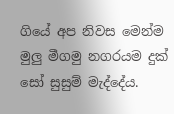ගියේ අප නිවස මෙන්ම මුලු මීගමු නගරයම දුක් සෝ සුසුම් මැද්දේය.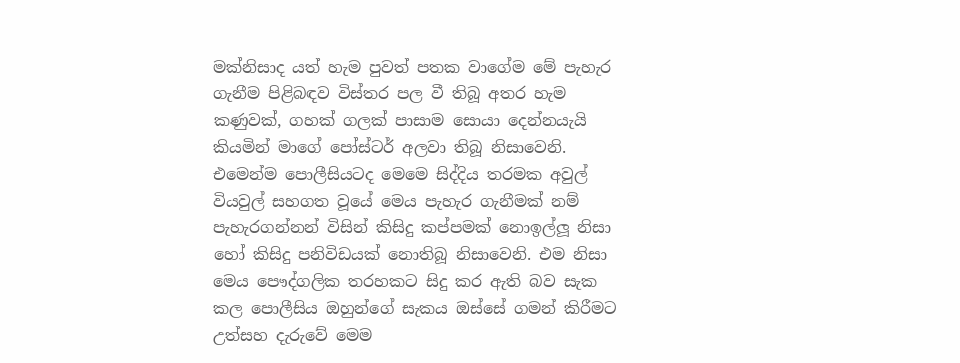මක්නිසාද යත් හැම පුවත් පතක වාගේම මේ පැහැර ගැනීම පිළිබඳව විස්තර පල වී තිබූ අතර හැම කණුවක්, ගහක් ගලක් පාසාම සොයා දෙන්නයැයි කියමින් මාගේ පෝස්ටර් අලවා තිබූ නිසාවෙනි. එමෙන්ම පොලීසියටද මෙමෙ සිද්දිය තරමක අවුල් වියවුල් සහගත වූයේ මෙය පැහැර ගැනීමක් නම් පැහැරගන්නන් විසින් කිසිදු කප්පමක් නොඉල්ලූ නිසා හෝ කිසිදු පනිවිඩයක් නොතිබූ නිසාවෙනි. එම නිසා මෙය පෞද්ගලික තරහකට සිදු කර ඇති බව සැක කල පොලීසිය ඔහුන්ගේ සැකය ඔස්සේ ගමන් කිරීමට උත්සහ දැරුවේ මෙම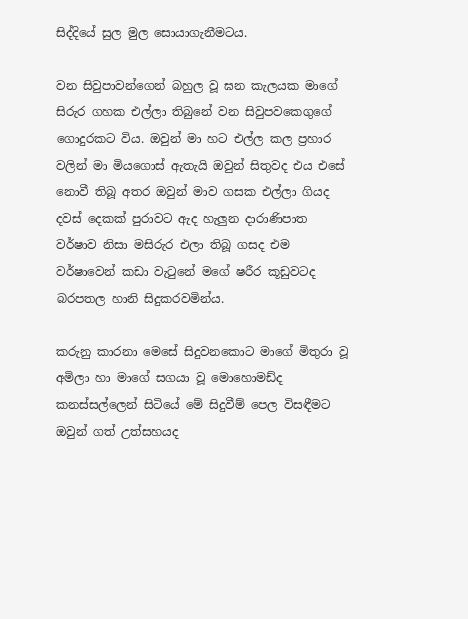සිද්දියේ සුල මුල සොයාගැනීමටය.

වන සිවුපාවන්ගෙන් බහුල වූ ඝන කැලයක මාගේ සිරුර ගහක එල්ලා තිබුනේ වන සිවුපවකෙගුගේ ගොදුරකට විය. ඔවුන් මා හට එල්ල කල ප්‍රහාර වලින් මා මියගොස් ඇතැයි ඔවුන් සිතුවද එය එසේ නොවී තිබූ අතර ඔවුන් මාව ගසක එල්ලා ගියද දවස් දෙකක් පුරාවට ඇද හැලුන දාරාණිපාත වර්ෂාව නිසා මසිරුර එලා තිබූ ගසද එම වර්ෂාවෙන් කඩා වැටුනේ මගේ ෂරීර කූඩුවටද බරපතල හානි සිදුකරවමින්ය.

කරුනු කාරනා මෙසේ සිදුවනකොට මාගේ මිතුරා වූ අමිලා හා මාගේ සගයා වූ මොහොමඩ්ද කනස්සල්ලෙන් සිටියේ මේ සිදුවීම් පෙල විසඳීමට ඔවුන් ගත් උත්සහයද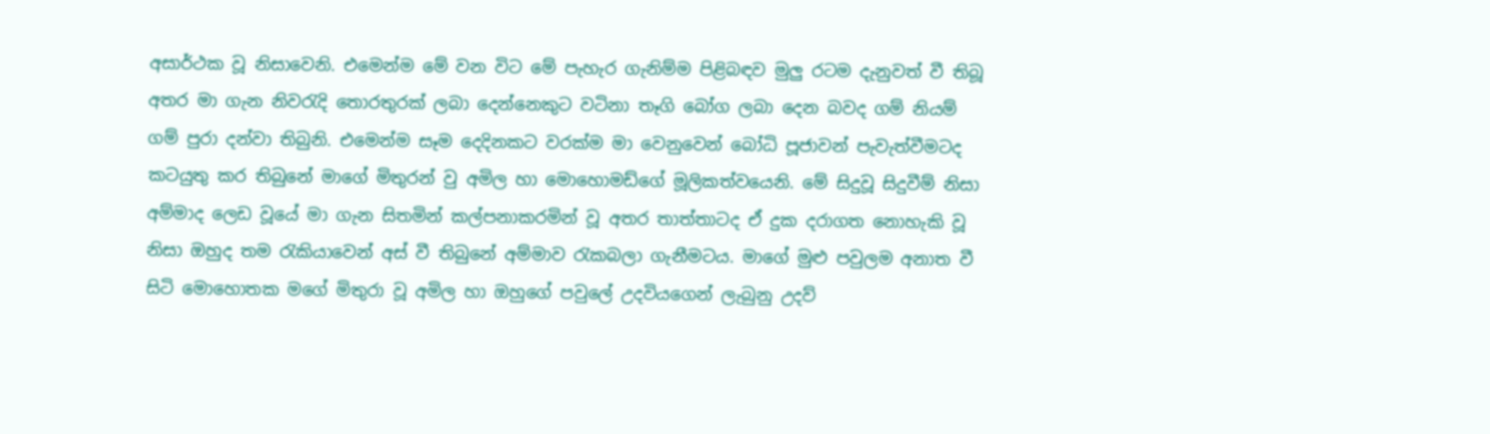අසාර්ථක වූ නිසාවෙනි. එමෙන්ම මේ වන විට මේ පැහැර ගැනිම්ම පිළිබඳව මුලු රටම දැනුවත් වී තිබූ අතර මා ගැන නිවරැදි තොරතුරක් ලබා දෙන්නෙකුට වටිනා තෑගි බෝග ලබා දෙන බවද ගම් නියම් ගම් පුරා දන්වා තිබුනි. එමෙන්ම සෑම දෙදිනකට වරක්ම මා වෙනුවෙන් බෝධි පූජාවන් පැවැත්වීමටද කටයුතු කර තිබුනේ මාගේ මිතුරන් වු අමිල හා මොහොමඩ්ගේ මූලිකත්වයෙනි. මේ සිදුවූ සිදුවීම් නිසා අම්මාද ලෙඩ වූයේ මා ගැන සිතමින් කල්පනාකරමින් වූ අතර තාත්තාටද ඒ දුක දරාගත නොහැකි වූ නිසා ඔහුද තම රැකියාවෙන් අස් වී තිබුනේ අම්මාව රැකබලා ගැනීමටය. මාගේ මුළු පවුලම අනාත වී සිටි මොහොතක මගේ මිතුරා වූ අමිල හා ඔහුගේ පවුලේ උදවියගෙන් ලැබුනු උදව්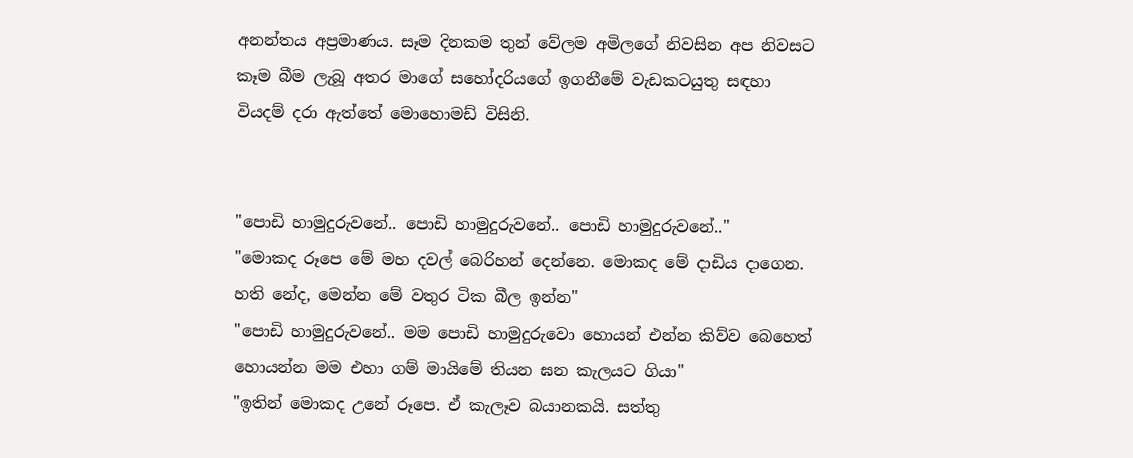අනන්තය අප්‍රමාණය. සෑම දිනකම තුන් වේලම අමිලගේ නිවසින අප නිවසට කෑම බීම ලැබූ අතර මාගේ සහෝදරියගේ ඉගනීමේ වැඩකටයුතු සඳහා වියදම් දරා ඇත්තේ මොහොමඩ් විසිනි.


"පොඩි හාමුදුරුවනේ.. පොඩි හාමුදුරුවනේ.. පොඩි හාමුදුරුවනේ.."
"මොකද රූපෙ මේ මහ දවල් බෙරිහන් දෙන්නෙ. මොකද මේ දාඩිය දාගෙන. හති නේද, මෙන්න මේ වතුර ටික බීල ඉන්න"
"පොඩි හාමුදුරුවනේ.. මම පොඩි හාමුදුරුවො හොයන් එන්න කිව්ව බෙහෙත් හොයන්න මම එහා ගම් මායිමේ තියන ඝන කැලයට ගියා"
"ඉතින් මොකද උනේ රූපෙ. ඒ කැලෑව බයානකයි. සත්තු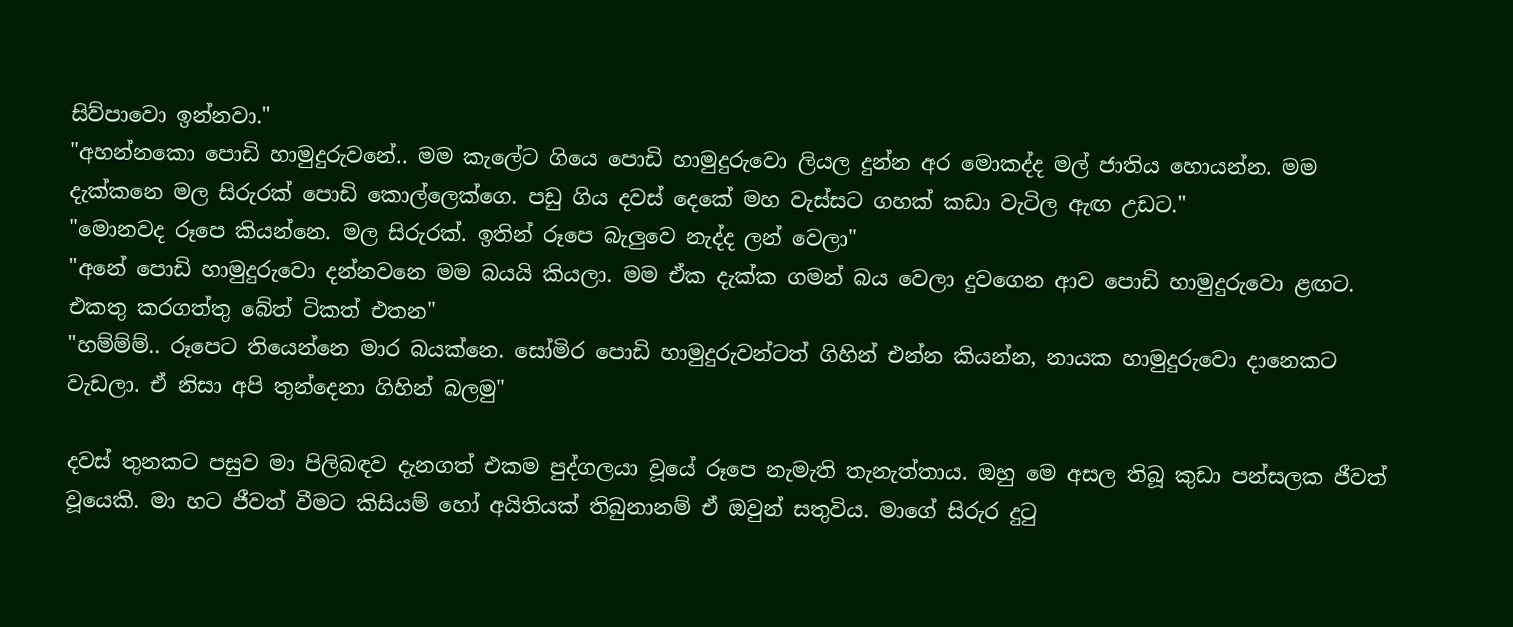සිව්පාවො ඉන්නවා."
"අහන්නකො පොඩි හාමුදුරුවනේ.. මම කැලේට ගියෙ පොඩි හාමුදුරුවො ලියල දුන්න අර මොකද්ද මල් ජාතිය හොයන්න. මම දැක්කනෙ මල සිරුරක් පොඩි කොල්ලෙක්ගෙ. පඩු ගිය දවස් දෙකේ මහ වැස්සට ගහක් කඩා වැටිල ඇඟ උඩට."
"මොනවද රූපෙ කියන්නෙ. මල සිරුරක්. ඉතින් රූපෙ බැලුවෙ නැද්ද ලන් වෙලා"
"අනේ පොඩි හාමුදුරුවො දන්නවනෙ මම බයයි කියලා. මම ඒක දැක්ක ගමන් බය වෙලා දුවගෙන ආව පොඩි හාමුදුරුවො ළඟට. එකතු කරගත්තු බේත් ටිකත් එතන"
"හම්ම්ම්.. රූපෙට තියෙන්නෙ මාර බයක්නෙ. සෝමිර පොඩි හාමුදුරුවන්ටත් ගිහින් එන්න කියන්න, නායක හාමුදුරුවො දානෙකට වැඩලා. ඒ නිසා අපි තුන්දෙනා ගිහින් බලමු"

දවස් තුනකට පසුව මා පිලිබඳව දැනගත් එකම පුද්ගලයා වූයේ රූපෙ නැමැති තැනැත්තාය. ඔහු මෙ අසල තිබූ කුඩා පන්සලක ජීවත් වූයෙකි. මා හට ජීවත් වීමට කිසියම් හෝ අයිතියක් තිබුනානම් ඒ ඔවුන් සතුවිය. මාගේ සිරුර දුටු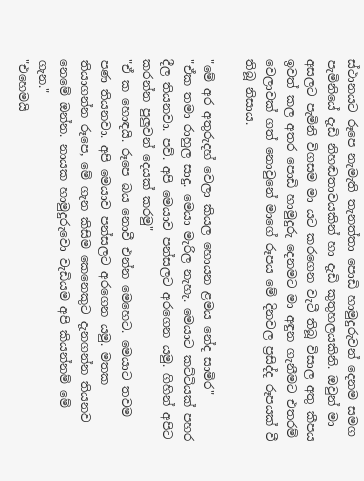ස්ථානයට රූපෙ නැමැති තැනත්තා පොඩි හාමුදුරුවන් දෙනම සමග පැමිනියේ දැඩි නිහඬතාවයකින් හා දැඩි කුතුහලයකිනි. ඔවුන් මා අසලට පැමිනි විගසම මා යට කරගෙන වැටී තිබූ විසාල අතු කීපය ඉවත් කල අතර පොඩි හාමුදුරු දෙනමට මා අඳුන ගැනීමට එතරම් වෙලාවක් ගත් නොවුනේ මාගේ රූපය මේ දිනවල ප්‍රසිද්ද රූපයක් වී තිබූ නිසාය.

"මේ අර අතුරුදහ් වෙලා කියල හොයන ළමය නේද සාමිර"
"ඒක තමා රාහුල සාදු. මෙයා මැරිල නැහැ. මෙයාට කට්ටියක් පහර දීල තියනවා. පව්. අපි මෙයාව පන්සලට අරගෙන යමු. ගිහින් අපිට කරන්න පුලුවන් දෙයක් කරමු"
"ඒ ක හොඳයි. රූපෙ බය නොවී එන්න මෙහෙට. මෙයාට තවම පණ තියනවා. අපි මෙයාව පන්සලට අරගෙන යමු. මතක තියාගන්න රූපෙ, මේ ගැන කිසිම කෙනෙකුට දැනගන්න තියනව නෙමේ ඔන්න. නායක හාමුදුරුවො වැඩියම අපි කියන්නම් මේ ගැන."
"එහෙමයි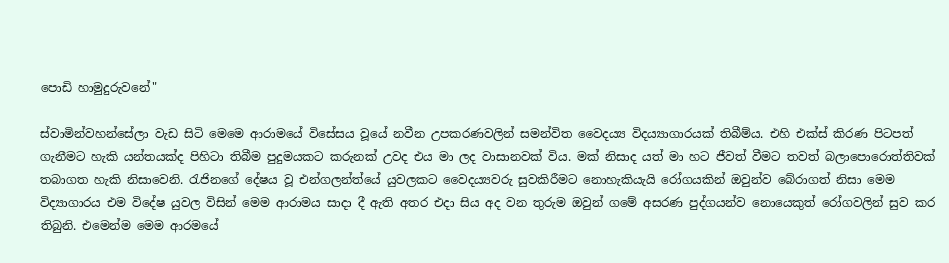පොඩි හාමුදුරුවනේ"

ස්වාමින්වහන්සේලා වැඩ සිටි මෙමෙ ආරාමයේ විසේසය වූයේ නවීන උපකරණවලින් සමන්විත වෛද‍ය්‍ය විද‍ය්‍යාගාරයක් තිබීම්ය. එහි එක්ස් කිරණ පිටපත් ගැනීමට හැකි යන්තයක්ද පිහිටා තිබීම පුදුමයකට කරුනක් උවද එය මා ලද වාසානවක් විය. මක් නිසාද යත් මා හට ජීවත් වීමට තවත් බලාපොරොත්තිවක් තබාගත හැකි නිසාවෙනි. රැජිනගේ දේෂය වූ එන්ගලන්ත්යේ යුවලකට වෛද‍ය්‍යවරු සුවකිරීමට නොහැකියැයි රෝගයකින් ඔවුන්ව බේරාගත් නිසා මෙම විද්‍යාගාරය එම විදේෂ යුවල විසින් මෙම ආරාමය සාදා දී ඇති අතර එදා සිය අද වන තුරුම ඔවුන් ගමේ අසරණ පුද්ගයන්ව නොයෙකුත් රෝගවලින් සුව කර තිබුනි. එමෙන්ම මෙම ආරමයේ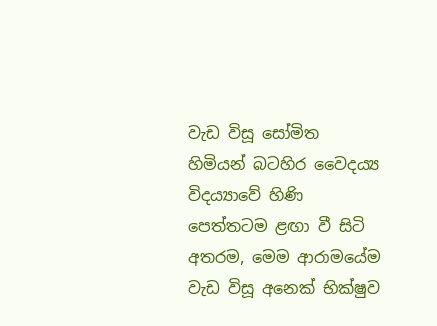වැඩ විසූ සෝමිත හිමියන් බටහිර වෛද‍ය්‍ය විද‍ය්‍යාවේ හිණි පෙත්තටම ළඟා වී සිටි අතරම, මෙම ආරාමයේම වැඩ විසූ අනෙක් භික්ෂුව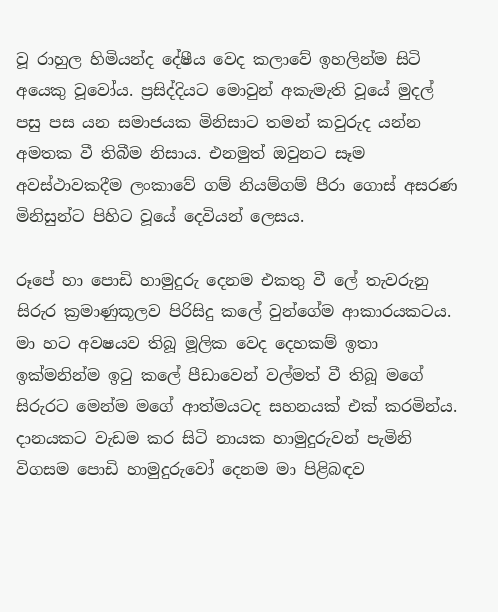වූ රාහුල හිමියන්ද දේෂීය වෙද කලාවේ ඉහලින්ම සිටි අයෙකු වූවෝය. ප්‍රසිද්දියට මොවුන් අකැමැති වූයේ මුදල් පසු පස යන සමාජයක මිනිසාට තමන් කවුරුද යන්න අමතක වී තිබීම නිසාය. එනමුත් ඔවුනට සෑම අවස්ථාවකදීම ලංකාවේ ගම් නියම්ගම් පීරා ගොස් අසරණ මිනිසුන්ට පිහිට වූයේ දෙවියන් ලෙසය.

රූපේ හා පොඩි හාමුදුරු දෙනම එකතු වී ලේ තැවරුනු සිරුර ක්‍රමාණුකූලව පිරිසිදු කලේ වුන්ගේම ආකාරයකටය. මා හට අවෂයව තිබූ මූලික වෙද දෙහකම් ඉතා ඉක්මනින්ම ඉටු කලේ පීඩාවෙන් වල්මත් වී තිබූ මගේ සිරුරට මෙන්ම මගේ ආත්මයටද සහනයක් එක් කරමින්ය. දානයකට වැඩම කර සිටි නායක හාමුදුරුවන් පැමිනි විගසම පොඩි හාමුදුරුවෝ දෙනම මා පිළිබඳව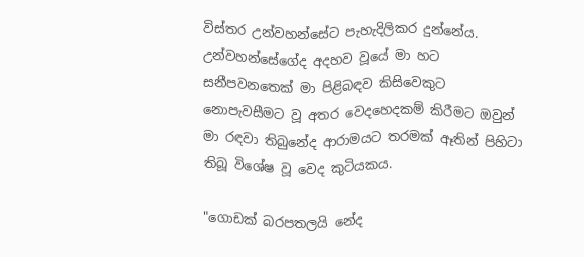විස්තර උන්වහන්සේට පැහැදිලිකර දුන්නේය. උන්වහන්සේගේද අදහව වූයේ මා හට සනීපවනතෙක් මා පිළිබඳව කිසිවෙකුට නොපැවසීමට වූ අතර වෙදහෙදකම් කිරීමට ඔවුන් මා රඳවා තිබුනේද ආරාමයට තරමක් ඈතින් පිහිටා තිබූ විශේෂ වූ වෙද කුටියකය.

"ගොඩක් බරපතලයි නේද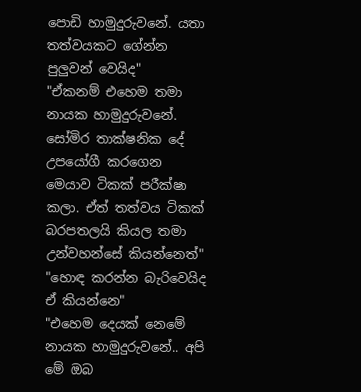පොඩි හාමුදුරුවනේ. යතා තත්වයකට ගේන්න පුලුවන් වෙයිද"
"ඒකනම් එහෙම තමා නායක හාමුදුරුවනේ. සෝමිර තාක්ෂනික දේ උපයෝගී කරගෙන මෙයාව ටිකක් පරීක්ෂා කලා. ඒත් තත්වය ටිකක් බරපතලයි කියල තමා උන්වහන්සේ කියන්නෙත්"
"හොඳ කරන්න බැරිවෙයිද ඒ කියන්නෙ"
"එහෙම දෙයක් නෙමේ නායක හාමුදුරුවනේ.. අපි මේ ඔබ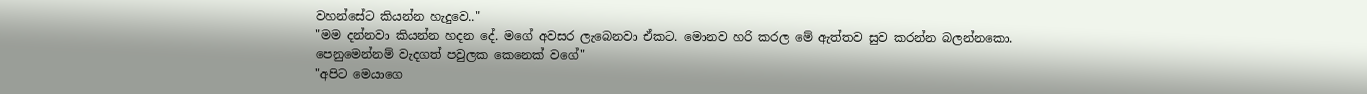වහන්සේට කියන්න හැදුවෙ.."
"මම දන්නවා කියන්න හදන දේ. මගේ අවසර ලැබෙනවා ඒකට. මොනව හරි කරල මේ ඇත්තව සුව කරන්න බලන්නකො. පෙනුමෙන්නම් වැදගත් පවුලක කෙනෙක් වගේ"
"අපිට මෙයාගෙ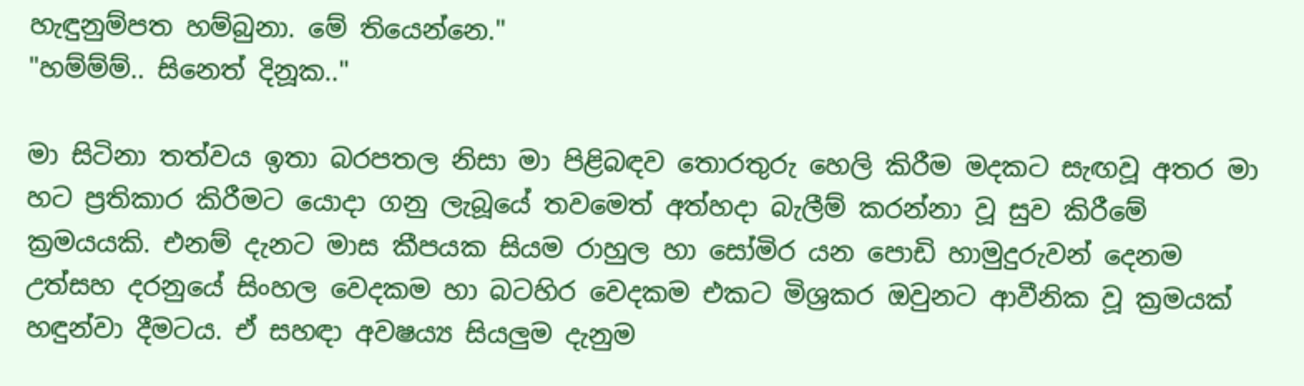හැඳුනුම්පත හම්බුනා. මේ තියෙන්නෙ."
"හම්ම්ම්.. සිනෙත් දිනූක.."

මා සිටිනා තත්වය ඉතා බරපතල නිසා මා පිළිබඳව තොරතුරු හෙලි කිරීම මදකට සැඟවූ අතර මා හට ප්‍රතිකාර කිරීමට යොදා ගනු ලැබූයේ තවමෙත් අත්හදා බැලීම් කරන්නා වූ සුව කිරීමේ ක්‍රමයයකි. එනම් දැනට මාස කීපයක සියම රාහුල හා සෝමිර යන පොඩි හාමුදුරුවන් දෙනම උත්සහ දරනුයේ සිංහල වෙදකම හා බටහිර වෙදකම එකට මිශ්‍රකර ඔවුනට ආවීනික වූ ක්‍රමයක් හඳුන්වා දීමටය. ඒ සහඳා අවෂය්‍ය සියලුම දැනුම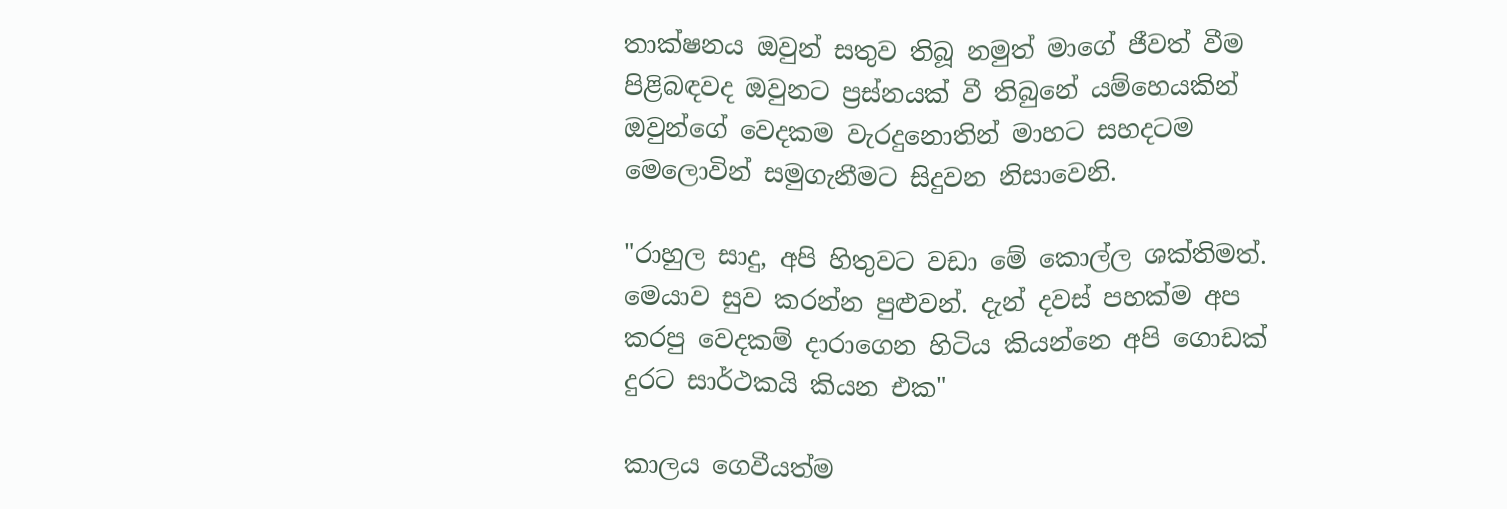තාක්ෂනය ඔවුන් සතුව තිබූ නමුත් මාගේ ජීවත් වීම පිළිබඳවද ඔවුනට ප්‍රස්නයක් වී තිබුනේ යම්හෙයකින් ඔවුන්ගේ වෙදකම වැරදුනොතින් මාහට සහදටම මෙලොවින් සමුගැනීමට සිදුවන නිසාවෙනි.

"රාහුල සාදු, අපි හිතුවට වඩා මේ කොල්ල ශක්තිමත්. මෙයාව සුව කරන්න පුළුවන්. දැන් දවස් පහක්ම අප කරපු වෙදකම් දාරාගෙන හිටිය කියන්නෙ අපි ගොඩක් දුරට සාර්ථකයි කියන එක"

කාලය ගෙවීයත්ම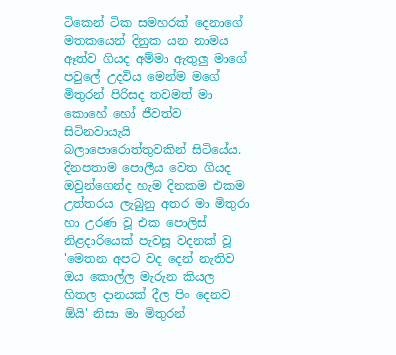ටිකෙන් ටික සමහරක් දෙනාගේ මතකයෙන් දිනුක යන නාමය ඈත්ව ගියද අම්මා ඇතුලු මාගේ පවුලේ උදවිය මෙන්ම මගේ මිතුරන් පිරිසද තවමත් මා කොහේ හෝ ජීවත්ව සිටිනවායැයි බලාපොරොත්තුවකින් සිටියේය. දිනපතාම පොලීය වෙත ගියද ඔවුන්ගෙන්ද හැම දිනකම එකම උත්තරය ලැබුනු අතර මා මිතුරා හා උරණ වූ එක පොලිස් නිළදාරියෙක් පැවසූ වදනක් වූ 'මෙතන අපට වද දෙන් නැතිව ඔය කොල්ල මැරුන කියල හිතල දානයක් දීල පිං දෙනව ඕයි' නිසා මා මිතුරන්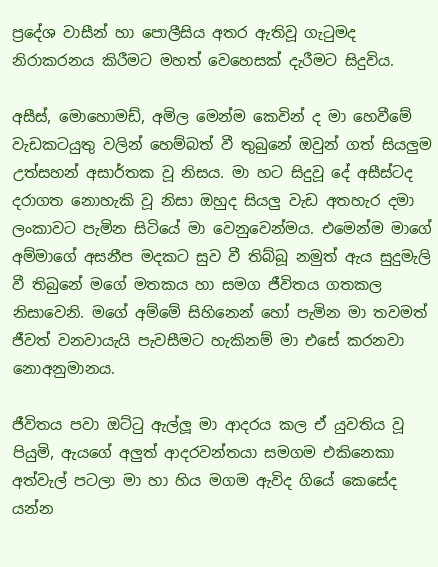ප්‍රදේශ වාසීන් හා පොලීසිය අතර ඇතිවූ ගැටුමද නිරාකරනය කිරීමට මහත් වෙහෙසක් දැරීමට සිදුවිය.

අසීස්, මොහොමඩ්, අමිල මෙන්ම කෙවින් ද මා හෙවීමේ වැඩකටයුතු වලින් හෙම්බත් වී තුබුනේ ඔවුන් ගත් සියලුම උත්සහන් අසාර්තක වූ නිසය. මා හට සිදුවූ දේ අසීස්ටද දරාගත නොහැකි වූ නිසා ඔහුද සියලු වැඩ අතහැර දමා ලංකාවට පැමින සිටියේ මා වෙනුවෙන්මය. එමෙන්ම මාගේ අම්මාගේ අසනීප මදකට සුව වී තිබ්බූ නමුත් ඇය සුදුමැලි වී තිබුනේ මගේ මතකය හා සමග ජීවිතය ගතකල නිසාවෙනි. මගේ අම්මේ සිහිනෙන් හෝ පැමින මා තවමත් ජීවත් වනවායැයි පැවසීමට හැකිනම් මා එසේ කරනවා නොඅනුමානය.

ජීවිතය පවා ඔට්ටු ඇල්ලූ මා ආදරය කල ඒ යුවතිය වූ පියුමි, ඇයගේ අලුත් ආදරවන්තයා සමගම එකිනෙකා අත්වැල් පටලා මා හා හිය මගම ඇවිද ගියේ කෙසේද යන්න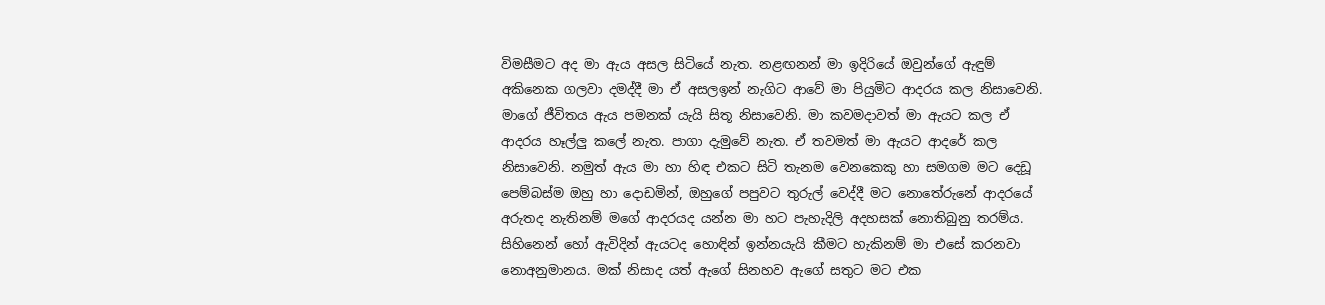විමසීමට අද මා ඇය අසල සිටියේ නැත. නළඟනන් මා ඉදිරියේ ඔවුන්ගේ ඇඳුම් අකිනෙක ගලවා දමද්දී මා ඒ අසලඉන් නැගිට ආවේ මා පියුමිට ආදරය කල නිසාවෙනි. මාගේ ජීවිතය ඇය පමනක් යැයි සිතූ නිසාවෙනි. මා කවමදාවත් මා ඇයට කල ඒ ආදරය හෑල්ලු කලේ නැත. පාගා දැමුවේ නැත. ඒ තවමත් මා ඇයට ආදරේ කල නිසාවෙනි. නමුත් ඇය මා හා හිඳ එකට සිටි තැනම වෙනකෙකු හා සමගම මට දෙඩූ පෙම්බස්ම ඔහු හා දොඩමින්, ඔහුගේ පපුවට තුරුල් වෙද්දී මට නොතේරුනේ ආදරයේ අරුතද නැතිනම් මගේ ආදරයද යන්න මා හට පැහැදිලි අදහසක් නොතිබුනු තරම්ය. සිහිනෙන් හෝ ඇවිදින් ඇයටද හොඳින් ඉන්නයැයි කීමට හැකිනම් මා එසේ කරනවා නොඅනුමානය. මක් නිසාද යත් ඇගේ සිනහව ඇගේ සතුට මට එක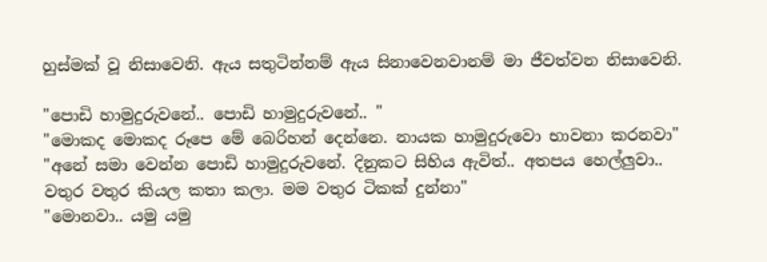හුස්මක් වූ නිසාවෙනි. ඇය සතුටින්නම් ඇය සිනාවෙනවානම් මා ජීවත්වන නිසාවෙනි.

"පොඩි හාමුදුරුවනේ.. පොඩි හාමුදුරුවනේ.. "
"මොකද මොකද රූපෙ මේ බෙරිහන් දෙන්නෙ. නායක හාමුදුරුවො භාවනා කරනවා"
"අනේ සමා වෙන්න පොඩි හාමුදුරුවනේ. දිනුකට සිහිය ඇවිත්.. අතපය හෙල්ලුවා.. වතුර වතුර කියල කතා කලා. මම වතුර ටිකක් දුන්නා"
"මොනවා.. යමු යමු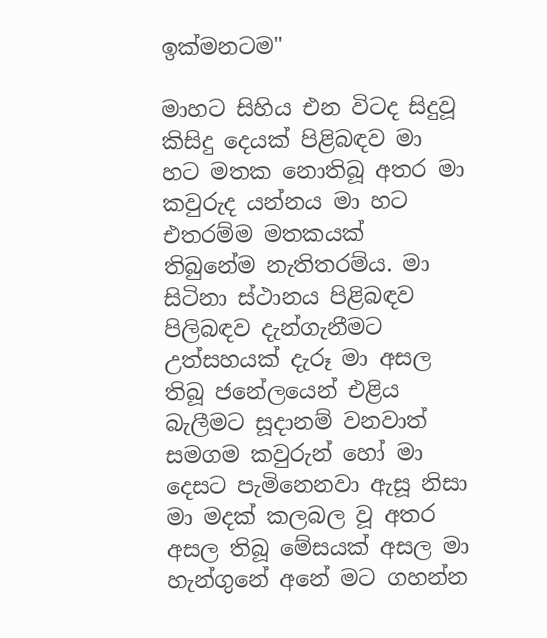ඉක්මනටම"

මාහට සිහිය එන විටද සිදුවූ කිසිදු දෙයක් පිළිබඳව මා හට මතක නොතිබූ අතර මා කවුරුද යන්නය මා හට එතරම්ම මතකයක් තිබුනේම නැතිතරම්ය. මා සිටිනා ස්ථානය පිළිබඳව පිලිබඳව දැන්ගැනීමට උත්සහයක් දැරූ මා අසල තිබූ ජනේලයෙන් එළිය බැලීමට සූදානම් වනවාත් සමගම කවුරුන් හෝ මා දෙසට පැමිනෙනවා ඇසූ නිසා මා මදක් කලබල වූ අතර අසල තිබූ මේසයක් අසල මා හැන්ගුනේ අනේ මට ගහන්න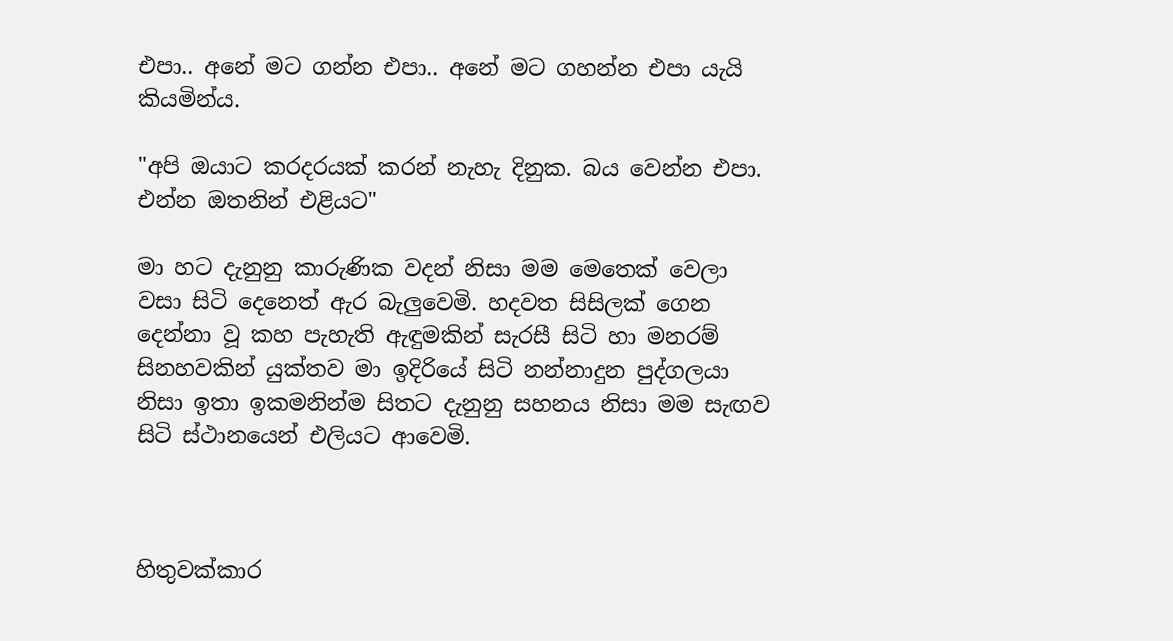එපා.. අනේ මට ගන්න එපා.. අනේ මට ගහන්න එපා යැයි කියමින්ය.

"අපි ඔයාට කරදරයක් කරන් නැහැ දිනුක. බය වෙන්න එපා. එන්න ඔතනින් එළියට"

මා හට දැනුනු කාරුණික වදන් නිසා මම මෙතෙක් වෙලා වසා සිටි දෙනෙත් ඇර බැලුවෙමි. හදවත සිසිලක් ගෙන දෙන්නා වූ කහ පැහැති ඇඳුමකින් සැරසී සිටි හා මනරම් සිනහවකින් යුක්තව මා ඉදිරියේ සිටි නන්නාදුන පුද්ගලයා නිසා ඉතා ඉකමනින්ම සිතට දැනුනු සහනය නිසා මම සැඟව සිටි ස්ථානයෙන් එලියට ආවෙමි.



හිතුවක්කාර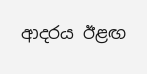ආදරය ඊළඟ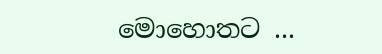මොහොතට ...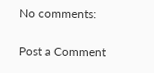No comments:

Post a Comment